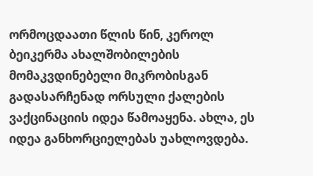ორმოცდაათი წლის წინ, კეროლ ბეიკერმა ახალშობილების მომაკვდინებელი მიკრობისგან გადასარჩენად ორსული ქალების ვაქცინაციის იდეა წამოაყენა. ახლა, ეს იდეა განხორციელებას უახლოვდება.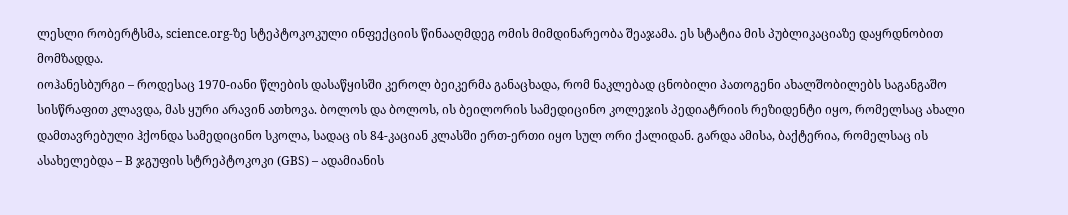ლესლი რობერტსმა, science.org-ზე სტეპტოკოკული ინფექციის წინააღმდეგ ომის მიმდინარეობა შეაჯამა. ეს სტატია მის პუბლიკაციაზე დაყრდნობით მომზადდა.
იოჰანესბურგი – როდესაც 1970-იანი წლების დასაწყისში კეროლ ბეიკერმა განაცხადა, რომ ნაკლებად ცნობილი პათოგენი ახალშობილებს საგანგაშო სისწრაფით კლავდა, მას ყური არავინ ათხოვა. ბოლოს და ბოლოს, ის ბეილორის სამედიცინო კოლეჯის პედიატრიის რეზიდენტი იყო, რომელსაც ახალი დამთავრებული ჰქონდა სამედიცინო სკოლა, სადაც ის 84-კაციან კლასში ერთ-ერთი იყო სულ ორი ქალიდან. გარდა ამისა, ბაქტერია, რომელსაც ის ასახელებდა – B ჯგუფის სტრეპტოკოკი (GBS) – ადამიანის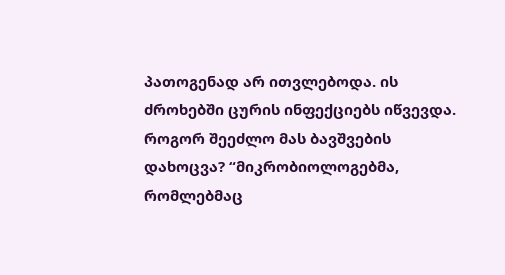პათოგენად არ ითვლებოდა. ის ძროხებში ცურის ინფექციებს იწვევდა. როგორ შეეძლო მას ბავშვების დახოცვა? “მიკრობიოლოგებმა, რომლებმაც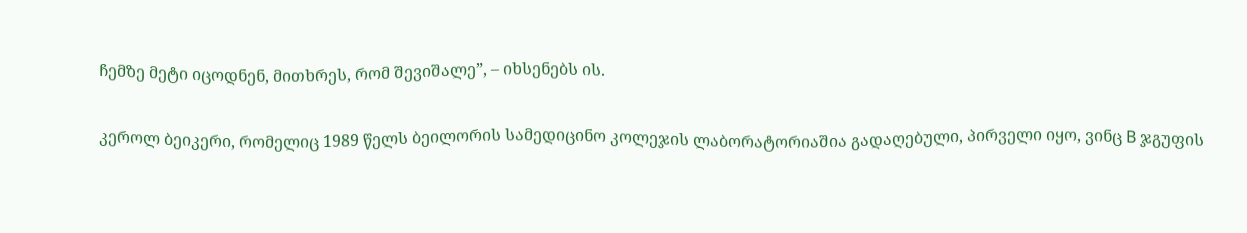ჩემზე მეტი იცოდნენ, მითხრეს, რომ შევიშალე”, – იხსენებს ის.

კეროლ ბეიკერი, რომელიც 1989 წელს ბეილორის სამედიცინო კოლეჯის ლაბორატორიაშია გადაღებული, პირველი იყო, ვინც B ჯგუფის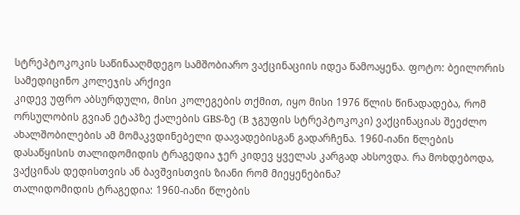სტრეპტოკოკის საწინააღმდეგო სამშობიარო ვაქცინაციის იდეა წამოაყენა. ფოტო: ბეილორის სამედიცინო კოლეჯის არქივი
კიდევ უფრო აბსურდული, მისი კოლეგების თქმით, იყო მისი 1976 წლის წინადადება, რომ ორსულობის გვიან ეტაპზე ქალების GBS-ზე (B ჯგუფის სტრეპტოკოკი) ვაქცინაციას შეეძლო ახალშობილების ამ მომაკვდინებელი დაავადებისგან გადარჩენა. 1960-იანი წლების დასაწყისის თალიდომიდის ტრაგედია ჯერ კიდევ ყველას კარგად ახსოვდა. რა მოხდებოდა, ვაქცინას დედისთვის ან ბავშვისთვის ზიანი რომ მიეყენებინა?
თალიდომიდის ტრაგედია: 1960-იანი წლების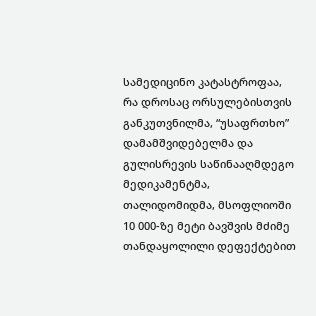სამედიცინო კატასტროფაა, რა დროსაც ორსულებისთვის განკუთვნილმა, “უსაფრთხო” დამამშვიდებელმა და გულისრევის საწინააღმდეგო მედიკამენტმა, თალიდომიდმა, მსოფლიოში 10 000-ზე მეტი ბავშვის მძიმე თანდაყოლილი დეფექტებით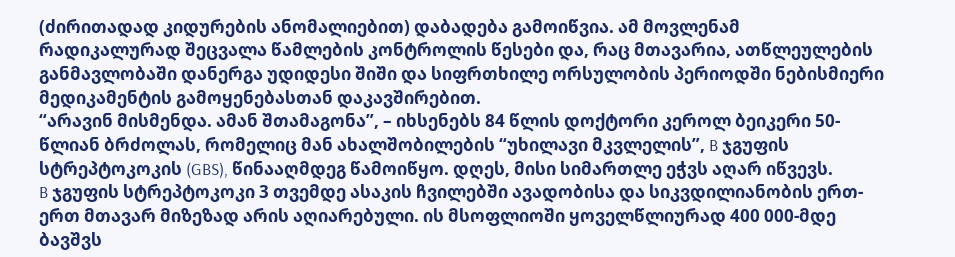(ძირითადად კიდურების ანომალიებით) დაბადება გამოიწვია. ამ მოვლენამ რადიკალურად შეცვალა წამლების კონტროლის წესები და, რაც მთავარია, ათწლეულების განმავლობაში დანერგა უდიდესი შიში და სიფრთხილე ორსულობის პერიოდში ნებისმიერი მედიკამენტის გამოყენებასთან დაკავშირებით.
“არავინ მისმენდა. ამან შთამაგონა”, – იხსენებს 84 წლის დოქტორი კეროლ ბეიკერი 50-წლიან ბრძოლას, რომელიც მან ახალშობილების “უხილავი მკვლელის”, B ჯგუფის სტრეპტოკოკის (GBS), წინააღმდეგ წამოიწყო. დღეს, მისი სიმართლე ეჭვს აღარ იწვევს.
B ჯგუფის სტრეპტოკოკი 3 თვემდე ასაკის ჩვილებში ავადობისა და სიკვდილიანობის ერთ-ერთ მთავარ მიზეზად არის აღიარებული. ის მსოფლიოში ყოველწლიურად 400 000-მდე ბავშვს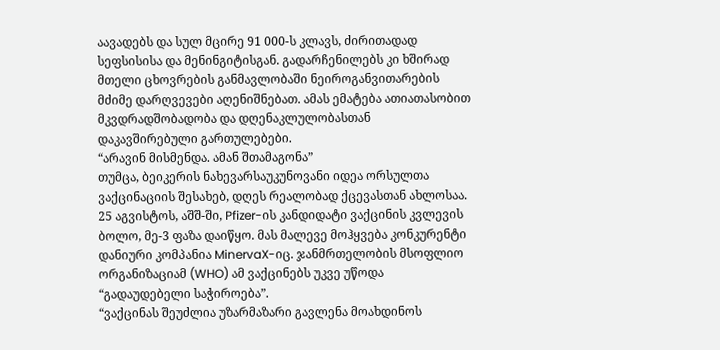აავადებს და სულ მცირე 91 000-ს კლავს, ძირითადად სეფსისისა და მენინგიტისგან. გადარჩენილებს კი ხშირად მთელი ცხოვრების განმავლობაში ნეიროგანვითარების მძიმე დარღვევები აღენიშნებათ. ამას ემატება ათიათასობით მკვდრადშობადობა და დღენაკლულობასთან დაკავშირებული გართულებები.
“არავინ მისმენდა. ამან შთამაგონა”
თუმცა, ბეიკერის ნახევარსაუკუნოვანი იდეა ორსულთა ვაქცინაციის შესახებ, დღეს რეალობად ქცევასთან ახლოსაა. 25 აგვისტოს, აშშ-ში, Pfizer-ის კანდიდატი ვაქცინის კვლევის ბოლო, მე-3 ფაზა დაიწყო. მას მალევე მოჰყვება კონკურენტი დანიური კომპანია MinervaX-იც. ჯანმრთელობის მსოფლიო ორგანიზაციამ (WHO) ამ ვაქცინებს უკვე უწოდა “გადაუდებელი საჭიროება”.
“ვაქცინას შეუძლია უზარმაზარი გავლენა მოახდინოს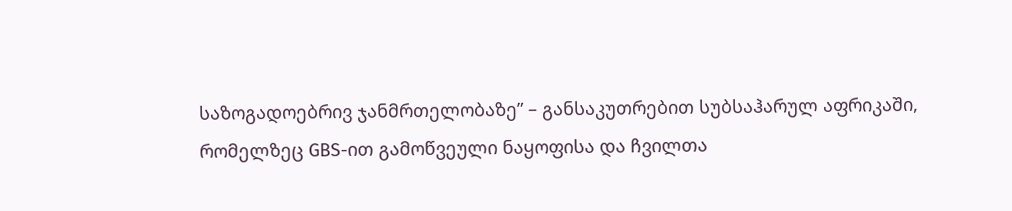საზოგადოებრივ ჯანმრთელობაზე” – განსაკუთრებით სუბსაჰარულ აფრიკაში, რომელზეც GBS-ით გამოწვეული ნაყოფისა და ჩვილთა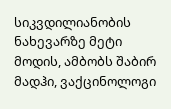სიკვდილიანობის ნახევარზე მეტი მოდის, ამბობს შაბირ მადჰი, ვაქცინოლოგი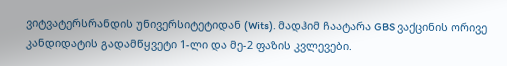ვიტვატერსრანდის უნივერსიტეტიდან (Wits). მადჰიმ ჩაატარა GBS ვაქცინის ორივე კანდიდატის გადამწყვეტი 1-ლი და მე-2 ფაზის კვლევები.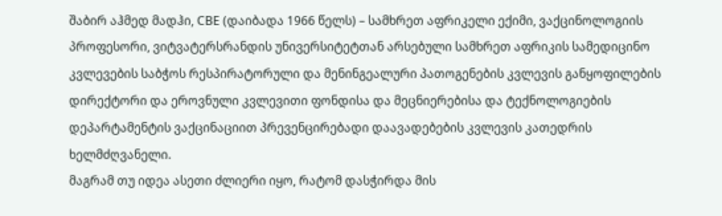შაბირ აჰმედ მადჰი, CBE (დაიბადა 1966 წელს) – სამხრეთ აფრიკელი ექიმი, ვაქცინოლოგიის პროფესორი, ვიტვატერსრანდის უნივერსიტეტთან არსებული სამხრეთ აფრიკის სამედიცინო კვლევების საბჭოს რესპირატორული და მენინგეალური პათოგენების კვლევის განყოფილების დირექტორი და ეროვნული კვლევითი ფონდისა და მეცნიერებისა და ტექნოლოგიების დეპარტამენტის ვაქცინაციით პრევენცირებადი დაავადებების კვლევის კათედრის ხელმძღვანელი.
მაგრამ თუ იდეა ასეთი ძლიერი იყო, რატომ დასჭირდა მის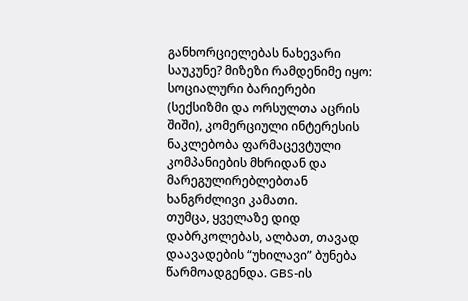განხორციელებას ნახევარი საუკუნე? მიზეზი რამდენიმე იყო: სოციალური ბარიერები (სექსიზმი და ორსულთა აცრის შიში), კომერციული ინტერესის ნაკლებობა ფარმაცევტული კომპანიების მხრიდან და მარეგულირებლებთან ხანგრძლივი კამათი.
თუმცა, ყველაზე დიდ დაბრკოლებას, ალბათ, თავად დაავადების “უხილავი” ბუნება წარმოადგენდა. GBS-ის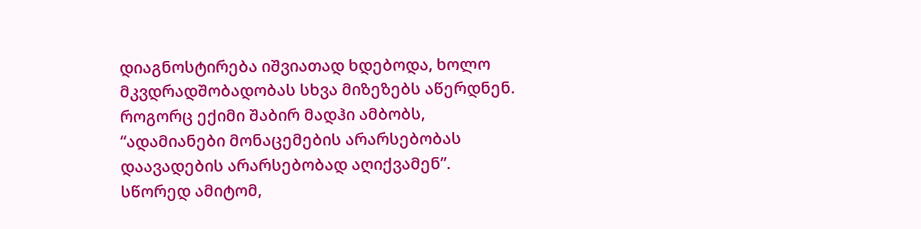დიაგნოსტირება იშვიათად ხდებოდა, ხოლო მკვდრადშობადობას სხვა მიზეზებს აწერდნენ. როგორც ექიმი შაბირ მადჰი ამბობს, “ადამიანები მონაცემების არარსებობას დაავადების არარსებობად აღიქვამენ”. სწორედ ამიტომ,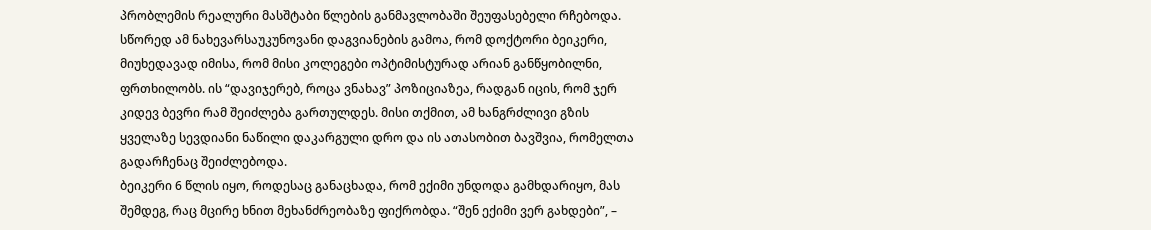პრობლემის რეალური მასშტაბი წლების განმავლობაში შეუფასებელი რჩებოდა.
სწორედ ამ ნახევარსაუკუნოვანი დაგვიანების გამოა, რომ დოქტორი ბეიკერი, მიუხედავად იმისა, რომ მისი კოლეგები ოპტიმისტურად არიან განწყობილნი, ფრთხილობს. ის “დავიჯერებ, როცა ვნახავ” პოზიციაზეა, რადგან იცის, რომ ჯერ კიდევ ბევრი რამ შეიძლება გართულდეს. მისი თქმით, ამ ხანგრძლივი გზის ყველაზე სევდიანი ნაწილი დაკარგული დრო და ის ათასობით ბავშვია, რომელთა გადარჩენაც შეიძლებოდა.
ბეიკერი 6 წლის იყო, როდესაც განაცხადა, რომ ექიმი უნდოდა გამხდარიყო, მას შემდეგ, რაც მცირე ხნით მეხანძრეობაზე ფიქრობდა. “შენ ექიმი ვერ გახდები”, –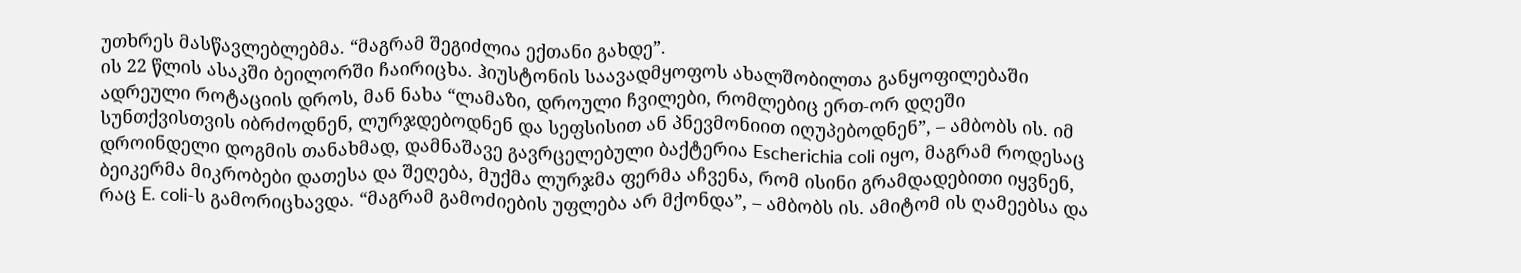უთხრეს მასწავლებლებმა. “მაგრამ შეგიძლია ექთანი გახდე”.
ის 22 წლის ასაკში ბეილორში ჩაირიცხა. ჰიუსტონის საავადმყოფოს ახალშობილთა განყოფილებაში ადრეული როტაციის დროს, მან ნახა “ლამაზი, დროული ჩვილები, რომლებიც ერთ-ორ დღეში სუნთქვისთვის იბრძოდნენ, ლურჯდებოდნენ და სეფსისით ან პნევმონიით იღუპებოდნენ”, – ამბობს ის. იმ დროინდელი დოგმის თანახმად, დამნაშავე გავრცელებული ბაქტერია Escherichia coli იყო, მაგრამ როდესაც ბეიკერმა მიკრობები დათესა და შეღება, მუქმა ლურჯმა ფერმა აჩვენა, რომ ისინი გრამდადებითი იყვნენ, რაც E. coli-ს გამორიცხავდა. “მაგრამ გამოძიების უფლება არ მქონდა”, – ამბობს ის. ამიტომ ის ღამეებსა და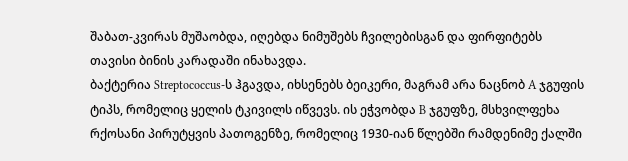შაბათ-კვირას მუშაობდა, იღებდა ნიმუშებს ჩვილებისგან და ფირფიტებს თავისი ბინის კარადაში ინახავდა.
ბაქტერია Streptococcus-ს ჰგავდა, იხსენებს ბეიკერი, მაგრამ არა ნაცნობ A ჯგუფის ტიპს, რომელიც ყელის ტკივილს იწვევს. ის ეჭვობდა B ჯგუფზე, მსხვილფეხა რქოსანი პირუტყვის პათოგენზე, რომელიც 1930-იან წლებში რამდენიმე ქალში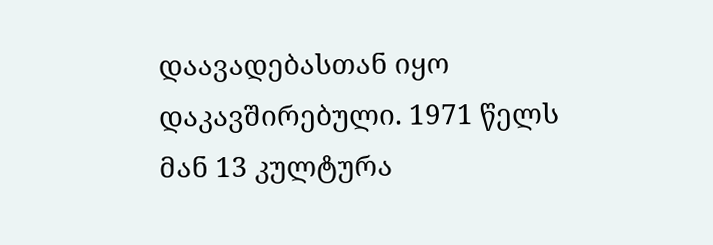დაავადებასთან იყო დაკავშირებული. 1971 წელს მან 13 კულტურა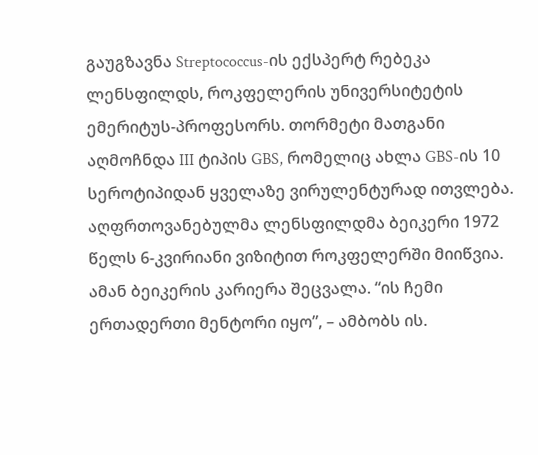გაუგზავნა Streptococcus-ის ექსპერტ რებეკა ლენსფილდს, როკფელერის უნივერსიტეტის ემერიტუს-პროფესორს. თორმეტი მათგანი აღმოჩნდა III ტიპის GBS, რომელიც ახლა GBS-ის 10 სეროტიპიდან ყველაზე ვირულენტურად ითვლება. აღფრთოვანებულმა ლენსფილდმა ბეიკერი 1972 წელს 6-კვირიანი ვიზიტით როკფელერში მიიწვია. ამან ბეიკერის კარიერა შეცვალა. “ის ჩემი ერთადერთი მენტორი იყო”, – ამბობს ის.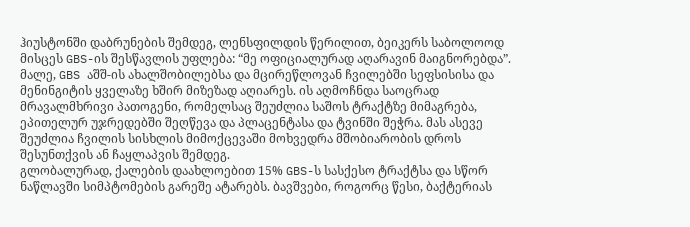ჰიუსტონში დაბრუნების შემდეგ, ლენსფილდის წერილით, ბეიკერს საბოლოოდ მისცეს GBS-ის შესწავლის უფლება: “მე ოფიციალურად აღარავინ მაიგნორებდა”.
მალე, GBS აშშ-ის ახალშობილებსა და მცირეწლოვან ჩვილებში სეფსისისა და მენინგიტის ყველაზე ხშირ მიზეზად აღიარეს. ის აღმოჩნდა საოცრად მრავალმხრივი პათოგენი, რომელსაც შეუძლია საშოს ტრაქტზე მიმაგრება, ეპითელურ უჯრედებში შეღწევა და პლაცენტასა და ტვინში შეჭრა. მას ასევე შეუძლია ჩვილის სისხლის მიმოქცევაში მოხვედრა მშობიარობის დროს შესუნთქვის ან ჩაყლაპვის შემდეგ.
გლობალურად, ქალების დაახლოებით 15% GBS-ს სასქესო ტრაქტსა და სწორ ნაწლავში სიმპტომების გარეშე ატარებს. ბავშვები, როგორც წესი, ბაქტერიას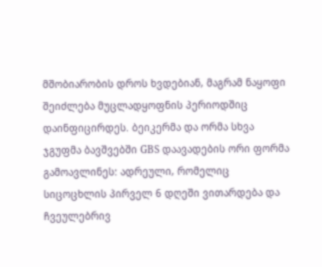მშობიარობის დროს ხვდებიან, მაგრამ ნაყოფი შეიძლება მუცლადყოფნის პერიოდშიც დაინფიცირდეს. ბეიკერმა და ორმა სხვა ჯგუფმა ბავშვებში GBS დაავადების ორი ფორმა გამოავლინეს: ადრეული, რომელიც სიცოცხლის პირველ 6 დღეში ვითარდება და ჩვეულებრივ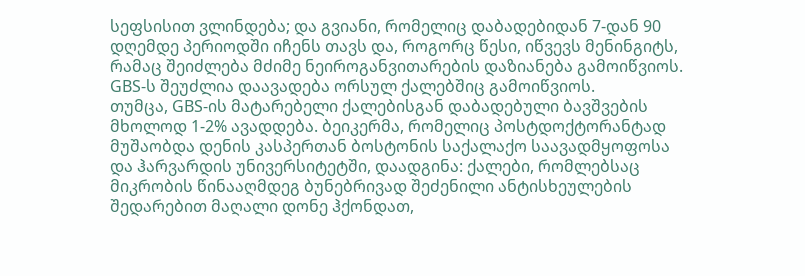სეფსისით ვლინდება; და გვიანი, რომელიც დაბადებიდან 7-დან 90 დღემდე პერიოდში იჩენს თავს და, როგორც წესი, იწვევს მენინგიტს, რამაც შეიძლება მძიმე ნეიროგანვითარების დაზიანება გამოიწვიოს. GBS-ს შეუძლია დაავადება ორსულ ქალებშიც გამოიწვიოს.
თუმცა, GBS-ის მატარებელი ქალებისგან დაბადებული ბავშვების მხოლოდ 1-2% ავადდება. ბეიკერმა, რომელიც პოსტდოქტორანტად მუშაობდა დენის კასპერთან ბოსტონის საქალაქო საავადმყოფოსა და ჰარვარდის უნივერსიტეტში, დაადგინა: ქალები, რომლებსაც მიკრობის წინააღმდეგ ბუნებრივად შეძენილი ანტისხეულების შედარებით მაღალი დონე ჰქონდათ,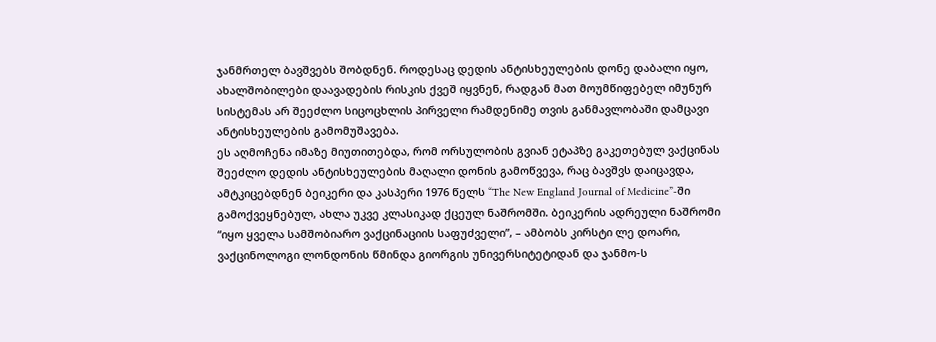ჯანმრთელ ბავშვებს შობდნენ. როდესაც დედის ანტისხეულების დონე დაბალი იყო, ახალშობილები დაავადების რისკის ქვეშ იყვნენ, რადგან მათ მოუმწიფებელ იმუნურ სისტემას არ შეეძლო სიცოცხლის პირველი რამდენიმე თვის განმავლობაში დამცავი ანტისხეულების გამომუშავება.
ეს აღმოჩენა იმაზე მიუთითებდა, რომ ორსულობის გვიან ეტაპზე გაკეთებულ ვაქცინას შეეძლო დედის ანტისხეულების მაღალი დონის გამოწვევა, რაც ბავშვს დაიცავდა, ამტკიცებდნენ ბეიკერი და კასპერი 1976 წელს “The New England Journal of Medicine”-ში გამოქვეყნებულ, ახლა უკვე კლასიკად ქცეულ ნაშრომში. ბეიკერის ადრეული ნაშრომი “იყო ყველა სამშობიარო ვაქცინაციის საფუძველი”, – ამბობს კირსტი ლე დოარი, ვაქცინოლოგი ლონდონის წმინდა გიორგის უნივერსიტეტიდან და ჯანმო-ს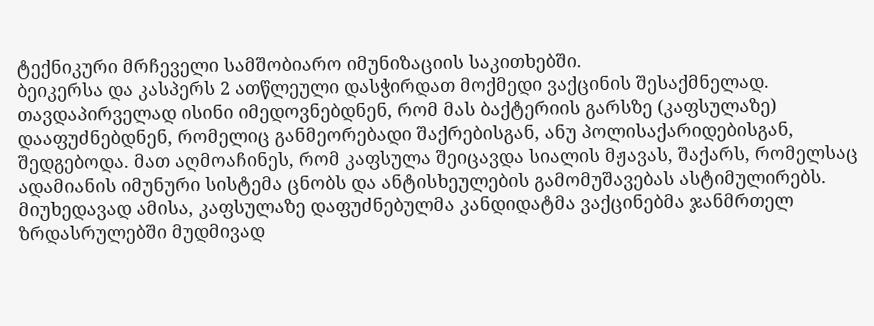ტექნიკური მრჩეველი სამშობიარო იმუნიზაციის საკითხებში.
ბეიკერსა და კასპერს 2 ათწლეული დასჭირდათ მოქმედი ვაქცინის შესაქმნელად. თავდაპირველად ისინი იმედოვნებდნენ, რომ მას ბაქტერიის გარსზე (კაფსულაზე) დააფუძნებდნენ, რომელიც განმეორებადი შაქრებისგან, ანუ პოლისაქარიდებისგან, შედგებოდა. მათ აღმოაჩინეს, რომ კაფსულა შეიცავდა სიალის მჟავას, შაქარს, რომელსაც ადამიანის იმუნური სისტემა ცნობს და ანტისხეულების გამომუშავებას ასტიმულირებს. მიუხედავად ამისა, კაფსულაზე დაფუძნებულმა კანდიდატმა ვაქცინებმა ჯანმრთელ ზრდასრულებში მუდმივად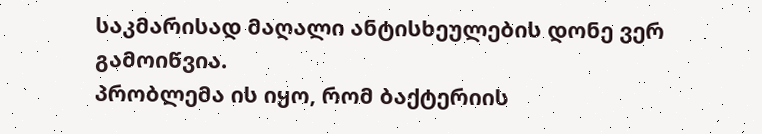საკმარისად მაღალი ანტისხეულების დონე ვერ გამოიწვია.
პრობლემა ის იყო, რომ ბაქტერიის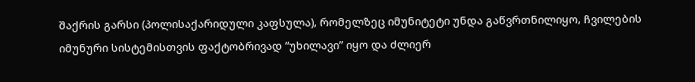შაქრის გარსი (პოლისაქარიდული კაფსულა), რომელზეც იმუნიტეტი უნდა გაწვრთნილიყო, ჩვილების იმუნური სისტემისთვის ფაქტობრივად “უხილავი” იყო და ძლიერ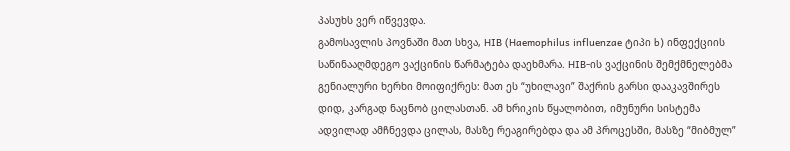პასუხს ვერ იწვევდა.
გამოსავლის პოვნაში მათ სხვა, HIB (Haemophilus influenzae ტიპი b) ინფექციის საწინააღმდეგო ვაქცინის წარმატება დაეხმარა. HIB-ის ვაქცინის შემქმნელებმა გენიალური ხერხი მოიფიქრეს: მათ ეს “უხილავი” შაქრის გარსი დააკავშირეს დიდ, კარგად ნაცნობ ცილასთან. ამ ხრიკის წყალობით, იმუნური სისტემა ადვილად ამჩნევდა ცილას, მასზე რეაგირებდა და ამ პროცესში, მასზე “მიბმულ”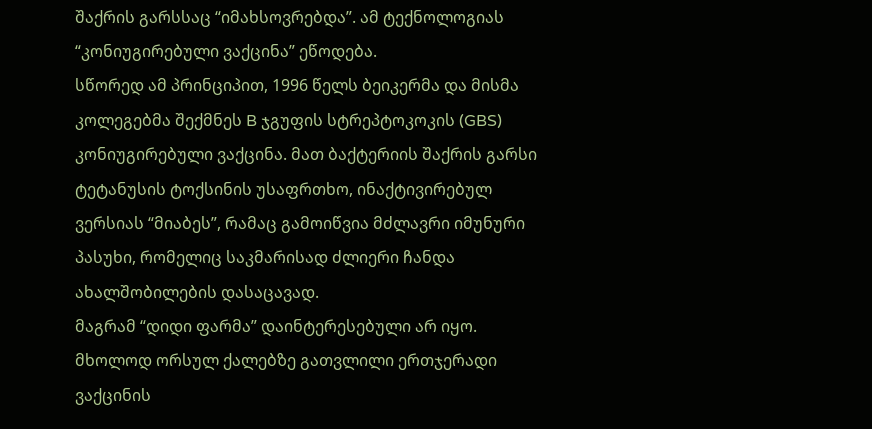შაქრის გარსსაც “იმახსოვრებდა”. ამ ტექნოლოგიას “კონიუგირებული ვაქცინა” ეწოდება.
სწორედ ამ პრინციპით, 1996 წელს ბეიკერმა და მისმა კოლეგებმა შექმნეს B ჯგუფის სტრეპტოკოკის (GBS) კონიუგირებული ვაქცინა. მათ ბაქტერიის შაქრის გარსი ტეტანუსის ტოქსინის უსაფრთხო, ინაქტივირებულ ვერსიას “მიაბეს”, რამაც გამოიწვია მძლავრი იმუნური პასუხი, რომელიც საკმარისად ძლიერი ჩანდა ახალშობილების დასაცავად.
მაგრამ “დიდი ფარმა” დაინტერესებული არ იყო. მხოლოდ ორსულ ქალებზე გათვლილი ერთჯერადი ვაქცინის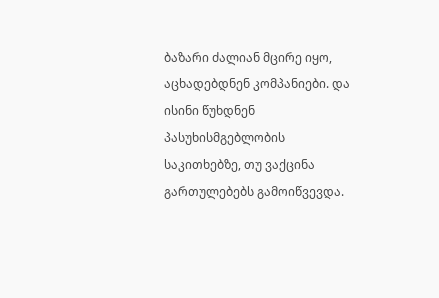ბაზარი ძალიან მცირე იყო, აცხადებდნენ კომპანიები. და ისინი წუხდნენ პასუხისმგებლობის საკითხებზე, თუ ვაქცინა გართულებებს გამოიწვევდა.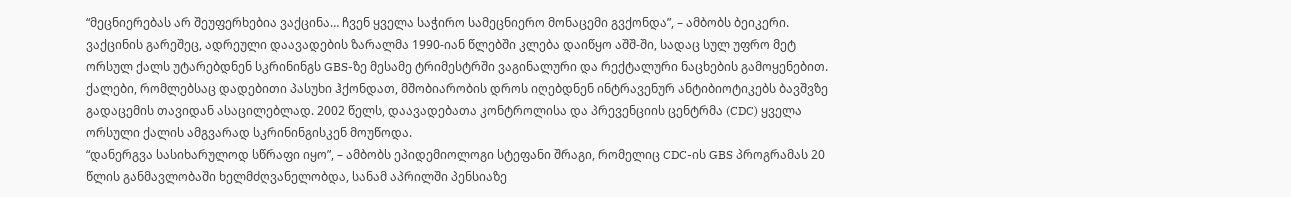“მეცნიერებას არ შეუფერხებია ვაქცინა… ჩვენ ყველა საჭირო სამეცნიერო მონაცემი გვქონდა”, – ამბობს ბეიკერი.
ვაქცინის გარეშეც, ადრეული დაავადების ზარალმა 1990-იან წლებში კლება დაიწყო აშშ-ში, სადაც სულ უფრო მეტ ორსულ ქალს უტარებდნენ სკრინინგს GBS-ზე მესამე ტრიმესტრში ვაგინალური და რექტალური ნაცხების გამოყენებით. ქალები, რომლებსაც დადებითი პასუხი ჰქონდათ, მშობიარობის დროს იღებდნენ ინტრავენურ ანტიბიოტიკებს ბავშვზე გადაცემის თავიდან ასაცილებლად. 2002 წელს, დაავადებათა კონტროლისა და პრევენციის ცენტრმა (CDC) ყველა ორსული ქალის ამგვარად სკრინინგისკენ მოუწოდა.
“დანერგვა სასიხარულოდ სწრაფი იყო”, – ამბობს ეპიდემიოლოგი სტეფანი შრაგი, რომელიც CDC-ის GBS პროგრამას 20 წლის განმავლობაში ხელმძღვანელობდა, სანამ აპრილში პენსიაზე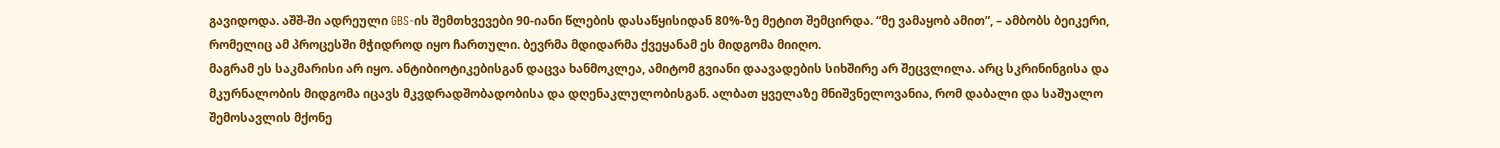გავიდოდა. აშშ-ში ადრეული GBS-ის შემთხვევები 90-იანი წლების დასაწყისიდან 80%-ზე მეტით შემცირდა. “მე ვამაყობ ამით”, – ამბობს ბეიკერი, რომელიც ამ პროცესში მჭიდროდ იყო ჩართული. ბევრმა მდიდარმა ქვეყანამ ეს მიდგომა მიიღო.
მაგრამ ეს საკმარისი არ იყო. ანტიბიოტიკებისგან დაცვა ხანმოკლეა, ამიტომ გვიანი დაავადების სიხშირე არ შეცვლილა. არც სკრინინგისა და მკურნალობის მიდგომა იცავს მკვდრადშობადობისა და დღენაკლულობისგან. ალბათ ყველაზე მნიშვნელოვანია, რომ დაბალი და საშუალო შემოსავლის მქონე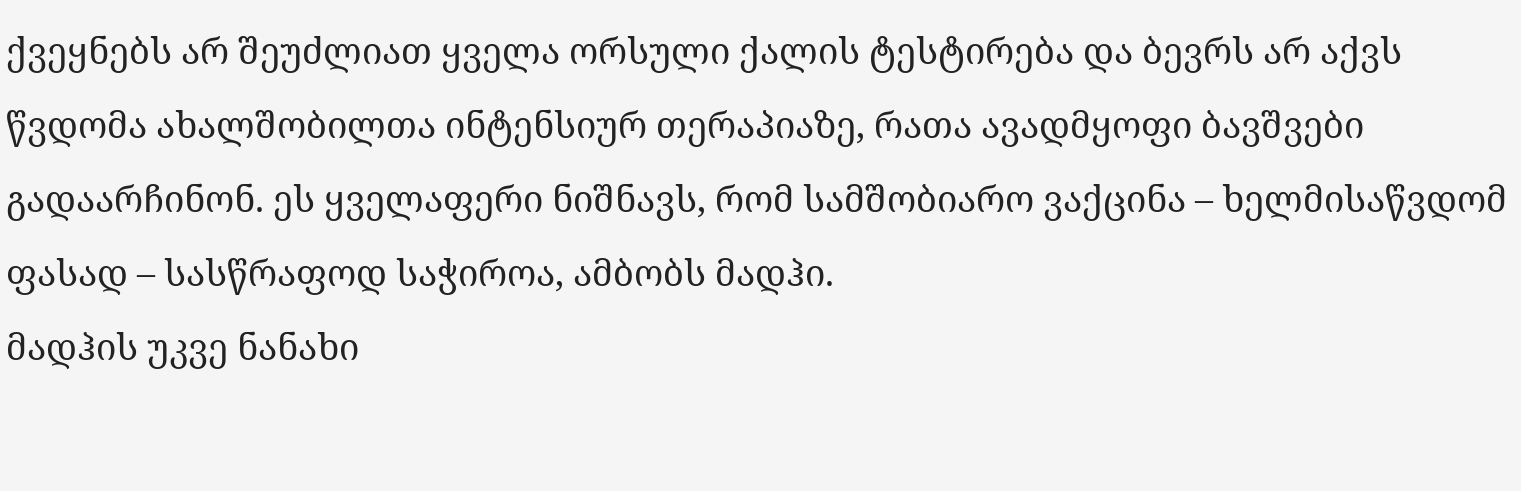ქვეყნებს არ შეუძლიათ ყველა ორსული ქალის ტესტირება და ბევრს არ აქვს წვდომა ახალშობილთა ინტენსიურ თერაპიაზე, რათა ავადმყოფი ბავშვები გადაარჩინონ. ეს ყველაფერი ნიშნავს, რომ სამშობიარო ვაქცინა – ხელმისაწვდომ ფასად – სასწრაფოდ საჭიროა, ამბობს მადჰი.
მადჰის უკვე ნანახი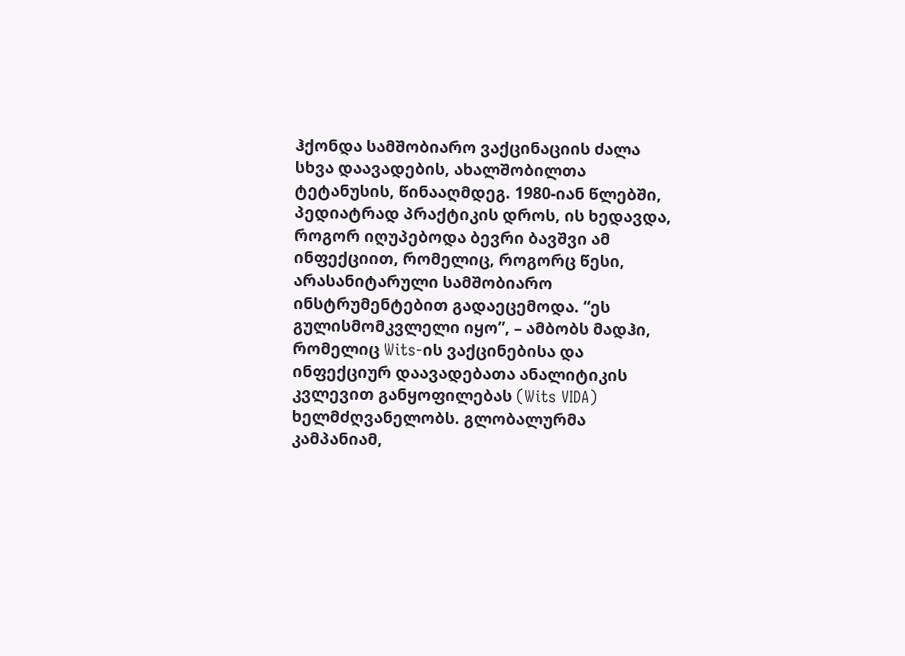ჰქონდა სამშობიარო ვაქცინაციის ძალა სხვა დაავადების, ახალშობილთა ტეტანუსის, წინააღმდეგ. 1980-იან წლებში, პედიატრად პრაქტიკის დროს, ის ხედავდა, როგორ იღუპებოდა ბევრი ბავშვი ამ ინფექციით, რომელიც, როგორც წესი, არასანიტარული სამშობიარო ინსტრუმენტებით გადაეცემოდა. “ეს გულისმომკვლელი იყო”, – ამბობს მადჰი, რომელიც Wits-ის ვაქცინებისა და ინფექციურ დაავადებათა ანალიტიკის კვლევით განყოფილებას (Wits VIDA) ხელმძღვანელობს. გლობალურმა კამპანიამ,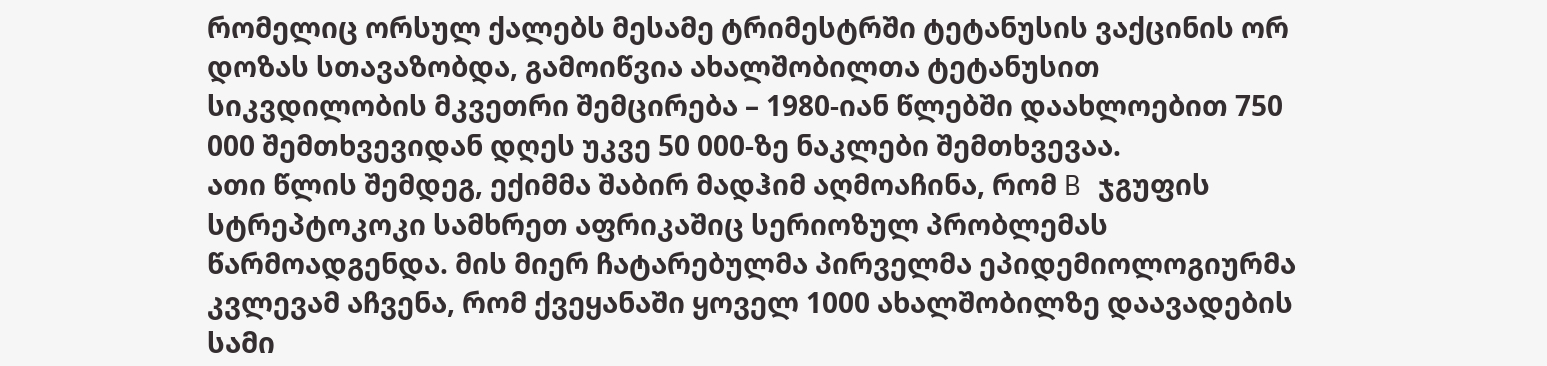რომელიც ორსულ ქალებს მესამე ტრიმესტრში ტეტანუსის ვაქცინის ორ დოზას სთავაზობდა, გამოიწვია ახალშობილთა ტეტანუსით სიკვდილობის მკვეთრი შემცირება – 1980-იან წლებში დაახლოებით 750 000 შემთხვევიდან დღეს უკვე 50 000-ზე ნაკლები შემთხვევაა.
ათი წლის შემდეგ, ექიმმა შაბირ მადჰიმ აღმოაჩინა, რომ B ჯგუფის სტრეპტოკოკი სამხრეთ აფრიკაშიც სერიოზულ პრობლემას წარმოადგენდა. მის მიერ ჩატარებულმა პირველმა ეპიდემიოლოგიურმა კვლევამ აჩვენა, რომ ქვეყანაში ყოველ 1000 ახალშობილზე დაავადების სამი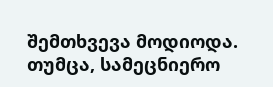შემთხვევა მოდიოდა.
თუმცა, სამეცნიერო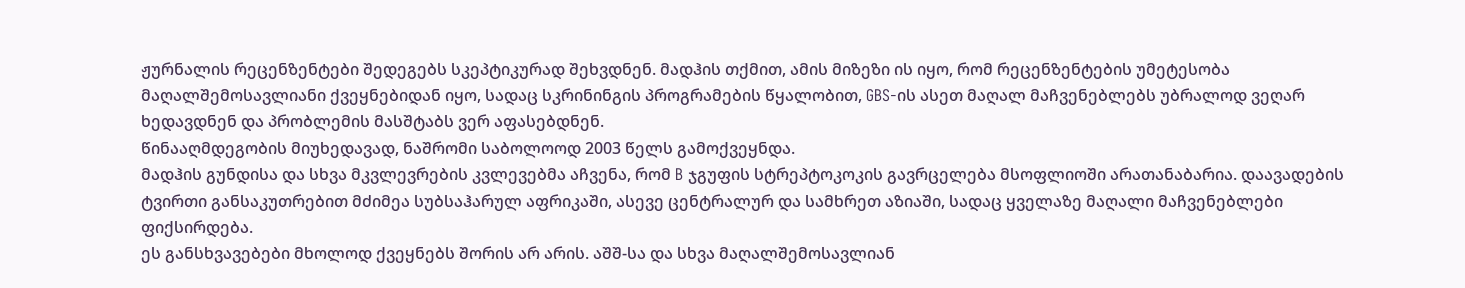ჟურნალის რეცენზენტები შედეგებს სკეპტიკურად შეხვდნენ. მადჰის თქმით, ამის მიზეზი ის იყო, რომ რეცენზენტების უმეტესობა მაღალშემოსავლიანი ქვეყნებიდან იყო, სადაც სკრინინგის პროგრამების წყალობით, GBS-ის ასეთ მაღალ მაჩვენებლებს უბრალოდ ვეღარ ხედავდნენ და პრობლემის მასშტაბს ვერ აფასებდნენ.
წინააღმდეგობის მიუხედავად, ნაშრომი საბოლოოდ 2003 წელს გამოქვეყნდა.
მადჰის გუნდისა და სხვა მკვლევრების კვლევებმა აჩვენა, რომ B ჯგუფის სტრეპტოკოკის გავრცელება მსოფლიოში არათანაბარია. დაავადების ტვირთი განსაკუთრებით მძიმეა სუბსაჰარულ აფრიკაში, ასევე ცენტრალურ და სამხრეთ აზიაში, სადაც ყველაზე მაღალი მაჩვენებლები ფიქსირდება.
ეს განსხვავებები მხოლოდ ქვეყნებს შორის არ არის. აშშ-სა და სხვა მაღალშემოსავლიან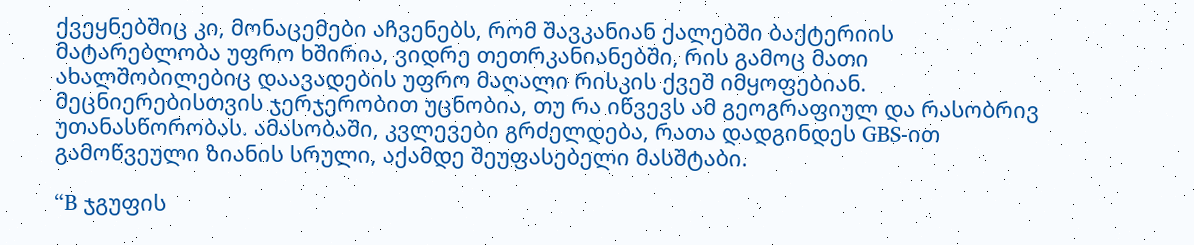ქვეყნებშიც კი, მონაცემები აჩვენებს, რომ შავკანიან ქალებში ბაქტერიის მატარებლობა უფრო ხშირია, ვიდრე თეთრკანიანებში, რის გამოც მათი ახალშობილებიც დაავადების უფრო მაღალი რისკის ქვეშ იმყოფებიან.
მეცნიერებისთვის ჯერჯერობით უცნობია, თუ რა იწვევს ამ გეოგრაფიულ და რასობრივ უთანასწორობას. ამასობაში, კვლევები გრძელდება, რათა დადგინდეს GBS-ით გამოწვეული ზიანის სრული, აქამდე შეუფასებელი მასშტაბი.

“B ჯგუფის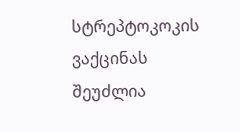სტრეპტოკოკის ვაქცინას შეუძლია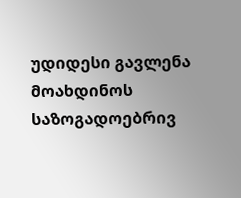უდიდესი გავლენა მოახდინოს საზოგადოებრივ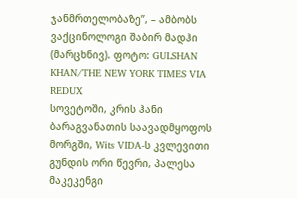ჯანმრთელობაზე”, – ამბობს ვაქცინოლოგი შაბირ მადჰი (მარცხნივ). ფოტო: GULSHAN KHAN/THE NEW YORK TIMES VIA REDUX
სოვეტოში, კრის ჰანი ბარაგვანათის საავადმყოფოს მორგში, Wits VIDA-ს კვლევითი გუნდის ორი წევრი, პალესა მაკეკენგი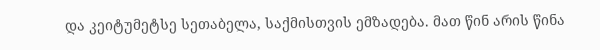და კეიტუმეტსე სეთაბელა, საქმისთვის ემზადება. მათ წინ არის წინა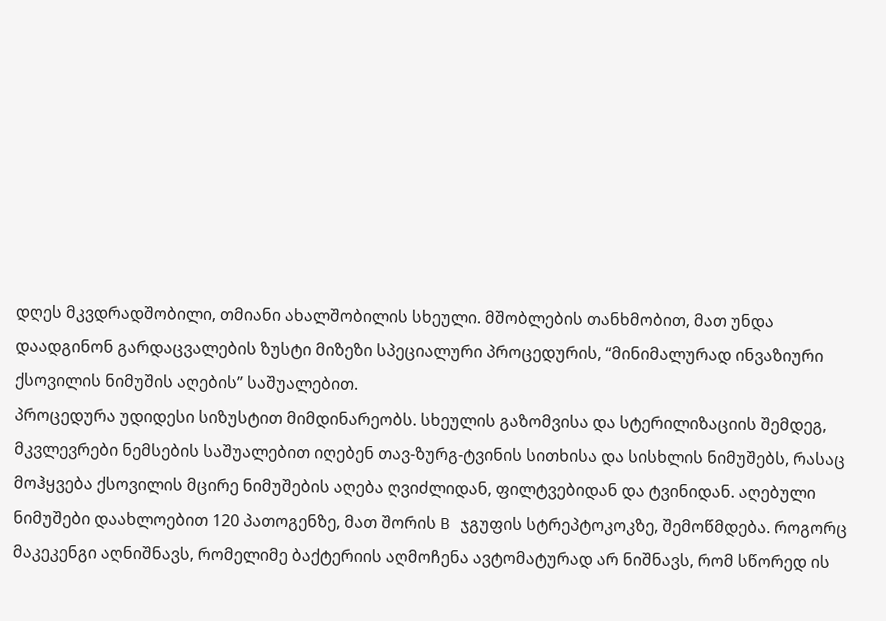დღეს მკვდრადშობილი, თმიანი ახალშობილის სხეული. მშობლების თანხმობით, მათ უნდა დაადგინონ გარდაცვალების ზუსტი მიზეზი სპეციალური პროცედურის, “მინიმალურად ინვაზიური ქსოვილის ნიმუშის აღების” საშუალებით.
პროცედურა უდიდესი სიზუსტით მიმდინარეობს. სხეულის გაზომვისა და სტერილიზაციის შემდეგ, მკვლევრები ნემსების საშუალებით იღებენ თავ-ზურგ-ტვინის სითხისა და სისხლის ნიმუშებს, რასაც მოჰყვება ქსოვილის მცირე ნიმუშების აღება ღვიძლიდან, ფილტვებიდან და ტვინიდან. აღებული ნიმუშები დაახლოებით 120 პათოგენზე, მათ შორის B ჯგუფის სტრეპტოკოკზე, შემოწმდება. როგორც მაკეკენგი აღნიშნავს, რომელიმე ბაქტერიის აღმოჩენა ავტომატურად არ ნიშნავს, რომ სწორედ ის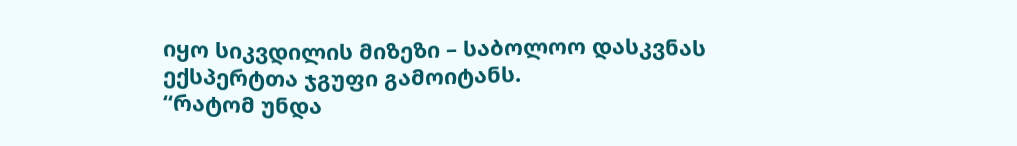იყო სიკვდილის მიზეზი – საბოლოო დასკვნას ექსპერტთა ჯგუფი გამოიტანს.
“რატომ უნდა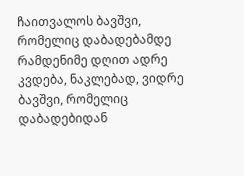ჩაითვალოს ბავშვი, რომელიც დაბადებამდე რამდენიმე დღით ადრე კვდება, ნაკლებად, ვიდრე ბავშვი, რომელიც დაბადებიდან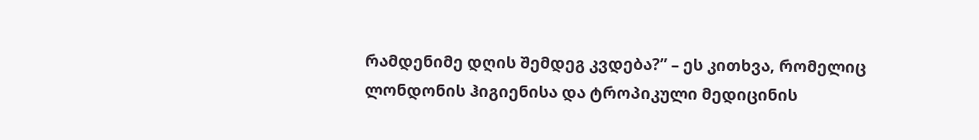რამდენიმე დღის შემდეგ კვდება?” – ეს კითხვა, რომელიც ლონდონის ჰიგიენისა და ტროპიკული მედიცინის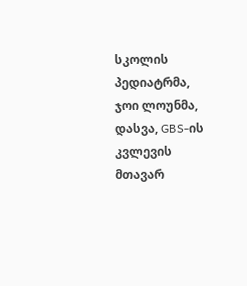სკოლის პედიატრმა, ჯოი ლოუნმა, დასვა, GBS-ის კვლევის მთავარ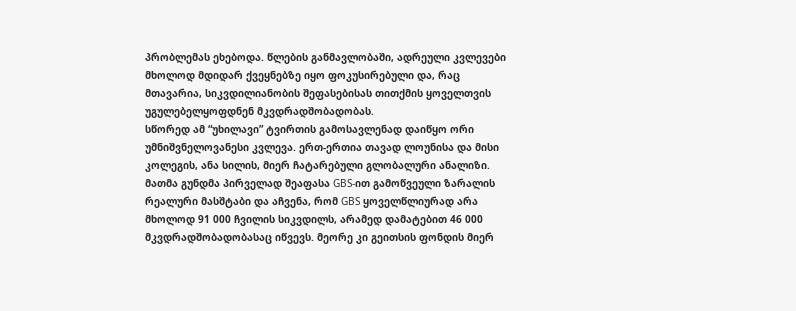პრობლემას ეხებოდა. წლების განმავლობაში, ადრეული კვლევები მხოლოდ მდიდარ ქვეყნებზე იყო ფოკუსირებული და, რაც მთავარია, სიკვდილიანობის შეფასებისას თითქმის ყოველთვის უგულებელყოფდნენ მკვდრადშობადობას.
სწორედ ამ “უხილავი” ტვირთის გამოსავლენად დაიწყო ორი უმნიშვნელოვანესი კვლევა. ერთ-ერთია თავად ლოუნისა და მისი კოლეგის, ანა სილის, მიერ ჩატარებული გლობალური ანალიზი. მათმა გუნდმა პირველად შეაფასა GBS-ით გამოწვეული ზარალის რეალური მასშტაბი და აჩვენა, რომ GBS ყოველწლიურად არა მხოლოდ 91 000 ჩვილის სიკვდილს, არამედ დამატებით 46 000 მკვდრადშობადობასაც იწვევს. მეორე კი გეითსის ფონდის მიერ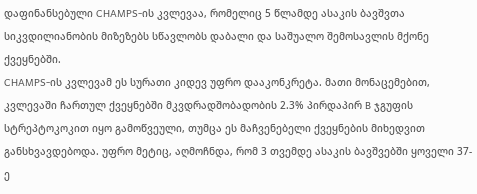დაფინანსებული CHAMPS-ის კვლევაა, რომელიც 5 წლამდე ასაკის ბავშვთა სიკვდილიანობის მიზეზებს სწავლობს დაბალი და საშუალო შემოსავლის მქონე ქვეყნებში.
CHAMPS-ის კვლევამ ეს სურათი კიდევ უფრო დააკონკრეტა. მათი მონაცემებით, კვლევაში ჩართულ ქვეყნებში მკვდრადშობადობის 2.3% პირდაპირ B ჯგუფის სტრეპტოკოკით იყო გამოწვეული, თუმცა ეს მაჩვენებელი ქვეყნების მიხედვით განსხვავდებოდა. უფრო მეტიც, აღმოჩნდა, რომ 3 თვემდე ასაკის ბავშვებში ყოველი 37-ე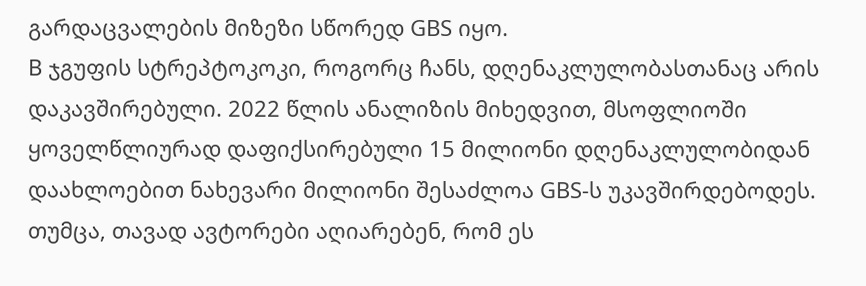გარდაცვალების მიზეზი სწორედ GBS იყო.
B ჯგუფის სტრეპტოკოკი, როგორც ჩანს, დღენაკლულობასთანაც არის დაკავშირებული. 2022 წლის ანალიზის მიხედვით, მსოფლიოში ყოველწლიურად დაფიქსირებული 15 მილიონი დღენაკლულობიდან დაახლოებით ნახევარი მილიონი შესაძლოა GBS-ს უკავშირდებოდეს. თუმცა, თავად ავტორები აღიარებენ, რომ ეს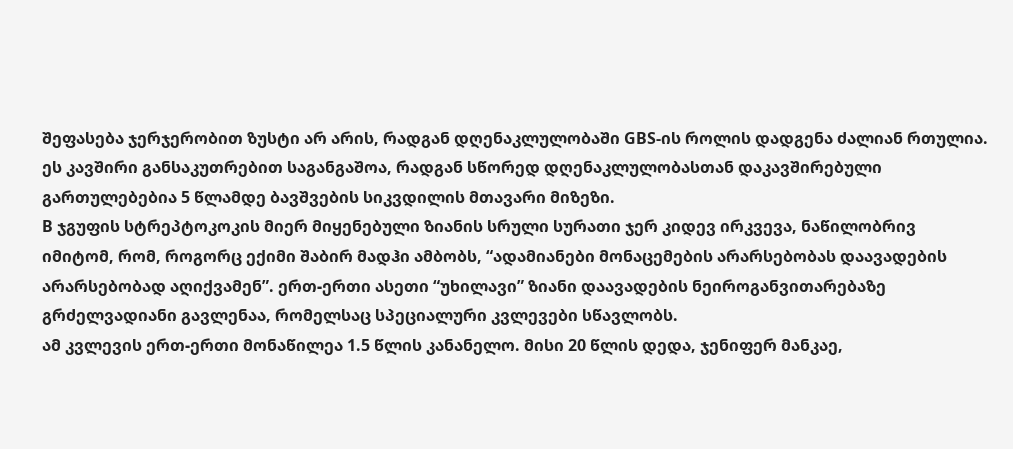შეფასება ჯერჯერობით ზუსტი არ არის, რადგან დღენაკლულობაში GBS-ის როლის დადგენა ძალიან რთულია. ეს კავშირი განსაკუთრებით საგანგაშოა, რადგან სწორედ დღენაკლულობასთან დაკავშირებული გართულებებია 5 წლამდე ბავშვების სიკვდილის მთავარი მიზეზი.
B ჯგუფის სტრეპტოკოკის მიერ მიყენებული ზიანის სრული სურათი ჯერ კიდევ ირკვევა, ნაწილობრივ იმიტომ, რომ, როგორც ექიმი შაბირ მადჰი ამბობს, “ადამიანები მონაცემების არარსებობას დაავადების არარსებობად აღიქვამენ”. ერთ-ერთი ასეთი “უხილავი” ზიანი დაავადების ნეიროგანვითარებაზე გრძელვადიანი გავლენაა, რომელსაც სპეციალური კვლევები სწავლობს.
ამ კვლევის ერთ-ერთი მონაწილეა 1.5 წლის კანანელო. მისი 20 წლის დედა, ჯენიფერ მანკაე,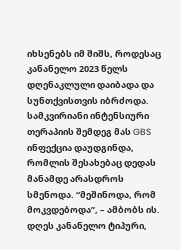იხსენებს იმ შიშს, როდესაც კანანელო 2023 წელს დღენაკლული დაიბადა და სუნთქვისთვის იბრძოდა. სამკვირიანი ინტენსიური თერაპიის შემდეგ მას GBS ინფექცია დაუდგინდა, რომლის შესახებაც დედას მანამდე არასდროს სმენოდა. “მეშინოდა, რომ მოკვდებოდა”, – ამბობს ის. დღეს კანანელო ტიპური,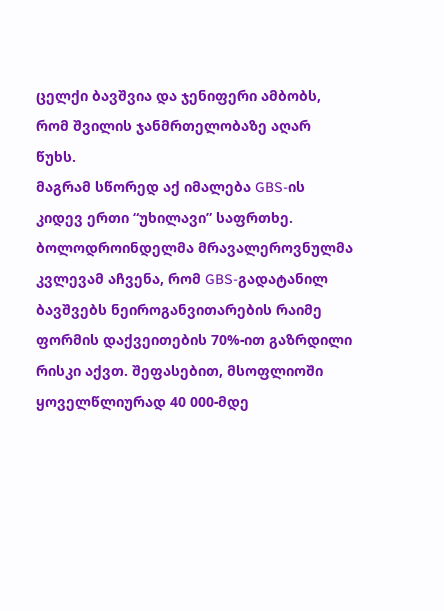ცელქი ბავშვია და ჯენიფერი ამბობს, რომ შვილის ჯანმრთელობაზე აღარ წუხს.
მაგრამ სწორედ აქ იმალება GBS-ის კიდევ ერთი “უხილავი” საფრთხე. ბოლოდროინდელმა მრავალეროვნულმა კვლევამ აჩვენა, რომ GBS-გადატანილ ბავშვებს ნეიროგანვითარების რაიმე ფორმის დაქვეითების 70%-ით გაზრდილი რისკი აქვთ. შეფასებით, მსოფლიოში ყოველწლიურად 40 000-მდე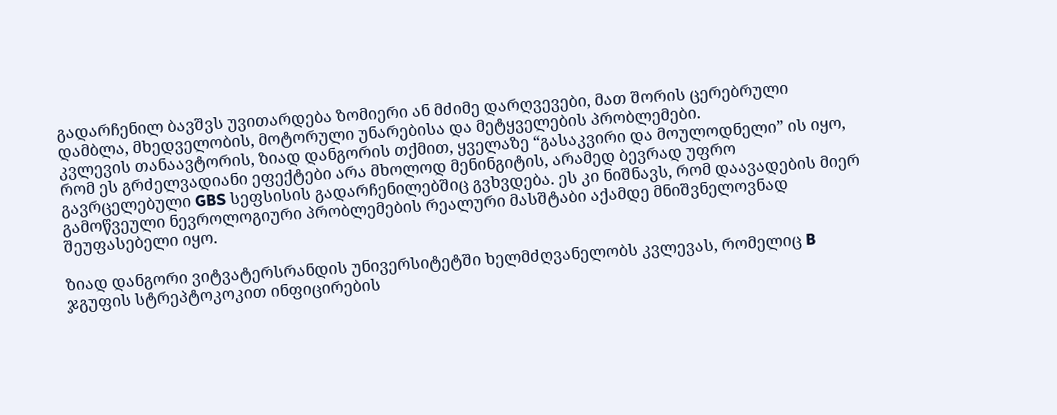გადარჩენილ ბავშვს უვითარდება ზომიერი ან მძიმე დარღვევები, მათ შორის ცერებრული დამბლა, მხედველობის, მოტორული უნარებისა და მეტყველების პრობლემები.
კვლევის თანაავტორის, ზიად დანგორის თქმით, ყველაზე “გასაკვირი და მოულოდნელი” ის იყო, რომ ეს გრძელვადიანი ეფექტები არა მხოლოდ მენინგიტის, არამედ ბევრად უფრო გავრცელებული GBS სეფსისის გადარჩენილებშიც გვხვდება. ეს კი ნიშნავს, რომ დაავადების მიერ გამოწვეული ნევროლოგიური პრობლემების რეალური მასშტაბი აქამდე მნიშვნელოვნად შეუფასებელი იყო.

ზიად დანგორი ვიტვატერსრანდის უნივერსიტეტში ხელმძღვანელობს კვლევას, რომელიც B ჯგუფის სტრეპტოკოკით ინფიცირების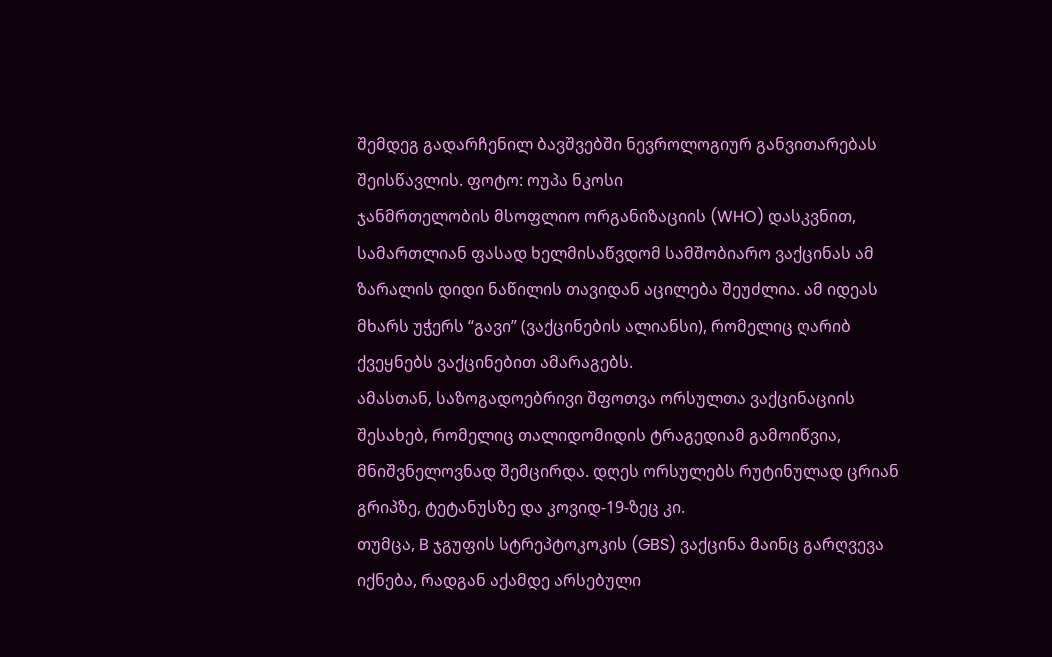შემდეგ გადარჩენილ ბავშვებში ნევროლოგიურ განვითარებას შეისწავლის. ფოტო: ოუპა ნკოსი
ჯანმრთელობის მსოფლიო ორგანიზაციის (WHO) დასკვნით, სამართლიან ფასად ხელმისაწვდომ სამშობიარო ვაქცინას ამ ზარალის დიდი ნაწილის თავიდან აცილება შეუძლია. ამ იდეას მხარს უჭერს “გავი” (ვაქცინების ალიანსი), რომელიც ღარიბ ქვეყნებს ვაქცინებით ამარაგებს.
ამასთან, საზოგადოებრივი შფოთვა ორსულთა ვაქცინაციის შესახებ, რომელიც თალიდომიდის ტრაგედიამ გამოიწვია, მნიშვნელოვნად შემცირდა. დღეს ორსულებს რუტინულად ცრიან გრიპზე, ტეტანუსზე და კოვიდ-19-ზეც კი.
თუმცა, B ჯგუფის სტრეპტოკოკის (GBS) ვაქცინა მაინც გარღვევა იქნება, რადგან აქამდე არსებული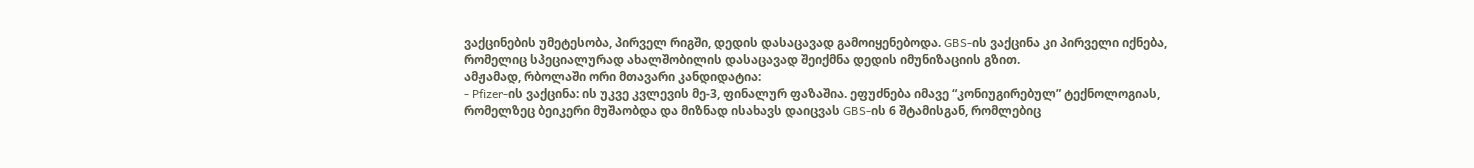ვაქცინების უმეტესობა, პირველ რიგში, დედის დასაცავად გამოიყენებოდა. GBS-ის ვაქცინა კი პირველი იქნება, რომელიც სპეციალურად ახალშობილის დასაცავად შეიქმნა დედის იმუნიზაციის გზით.
ამჟამად, რბოლაში ორი მთავარი კანდიდატია:
- Pfizer-ის ვაქცინა: ის უკვე კვლევის მე-3, ფინალურ ფაზაშია. ეფუძნება იმავე “კონიუგირებულ” ტექნოლოგიას, რომელზეც ბეიკერი მუშაობდა და მიზნად ისახავს დაიცვას GBS-ის 6 შტამისგან, რომლებიც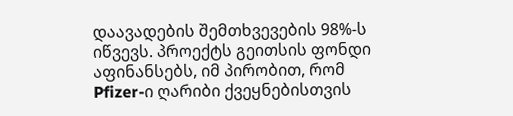დაავადების შემთხვევების 98%-ს იწვევს. პროექტს გეითსის ფონდი აფინანსებს, იმ პირობით, რომ Pfizer-ი ღარიბი ქვეყნებისთვის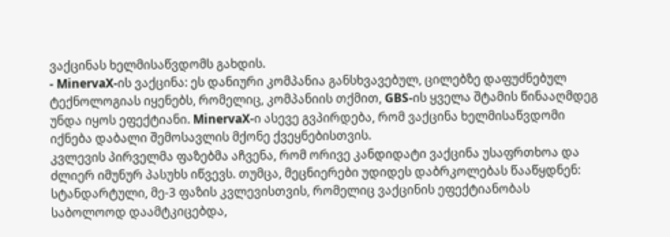ვაქცინას ხელმისაწვდომს გახდის.
- MinervaX-ის ვაქცინა: ეს დანიური კომპანია განსხვავებულ, ცილებზე დაფუძნებულ ტექნოლოგიას იყენებს, რომელიც, კომპანიის თქმით, GBS-ის ყველა შტამის წინააღმდეგ უნდა იყოს ეფექტიანი. MinervaX-ი ასევე გვპირდება, რომ ვაქცინა ხელმისაწვდომი იქნება დაბალი შემოსავლის მქონე ქვეყნებისთვის.
კვლევის პირველმა ფაზებმა აჩვენა, რომ ორივე კანდიდატი ვაქცინა უსაფრთხოა და ძლიერ იმუნურ პასუხს იწვევს. თუმცა, მეცნიერები უდიდეს დაბრკოლებას წააწყდნენ: სტანდარტული, მე-3 ფაზის კვლევისთვის, რომელიც ვაქცინის ეფექტიანობას საბოლოოდ დაამტკიცებდა,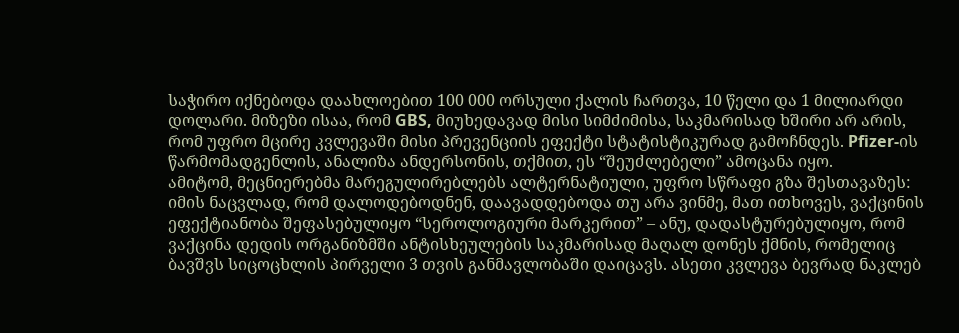საჭირო იქნებოდა დაახლოებით 100 000 ორსული ქალის ჩართვა, 10 წელი და 1 მილიარდი დოლარი. მიზეზი ისაა, რომ GBS, მიუხედავად მისი სიმძიმისა, საკმარისად ხშირი არ არის, რომ უფრო მცირე კვლევაში მისი პრევენციის ეფექტი სტატისტიკურად გამოჩნდეს. Pfizer-ის წარმომადგენლის, ანალიზა ანდერსონის, თქმით, ეს “შეუძლებელი” ამოცანა იყო.
ამიტომ, მეცნიერებმა მარეგულირებლებს ალტერნატიული, უფრო სწრაფი გზა შესთავაზეს: იმის ნაცვლად, რომ დალოდებოდნენ, დაავადდებოდა თუ არა ვინმე, მათ ითხოვეს, ვაქცინის ეფექტიანობა შეფასებულიყო “სეროლოგიური მარკერით” – ანუ, დადასტურებულიყო, რომ ვაქცინა დედის ორგანიზმში ანტისხეულების საკმარისად მაღალ დონეს ქმნის, რომელიც ბავშვს სიცოცხლის პირველი 3 თვის განმავლობაში დაიცავს. ასეთი კვლევა ბევრად ნაკლებ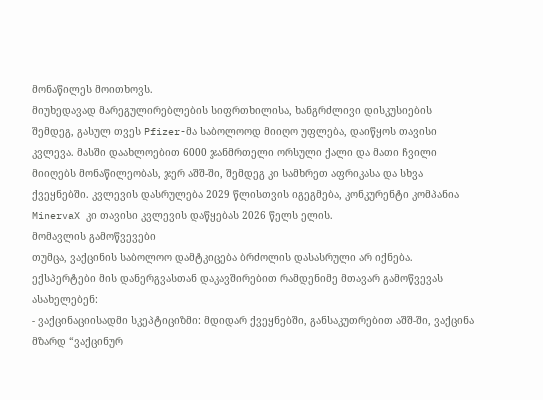მონაწილეს მოითხოვს.
მიუხედავად მარეგულირებლების სიფრთხილისა, ხანგრძლივი დისკუსიების შემდეგ, გასულ თვეს Pfizer-მა საბოლოოდ მიიღო უფლება, დაიწყოს თავისი კვლევა. მასში დაახლოებით 6000 ჯანმრთელი ორსული ქალი და მათი ჩვილი მიიღებს მონაწილეობას, ჯერ აშშ-ში, შემდეგ კი სამხრეთ აფრიკასა და სხვა ქვეყნებში. კვლევის დასრულება 2029 წლისთვის იგეგმება, კონკურენტი კომპანია MinervaX კი თავისი კვლევის დაწყებას 2026 წელს ელის.
მომავლის გამოწვევები
თუმცა, ვაქცინის საბოლოო დამტკიცება ბრძოლის დასასრული არ იქნება. ექსპერტები მის დანერგვასთან დაკავშირებით რამდენიმე მთავარ გამოწვევას ასახელებენ:
- ვაქცინაციისადმი სკეპტიციზმი: მდიდარ ქვეყნებში, განსაკუთრებით აშშ-ში, ვაქცინა მზარდ “ვაქცინურ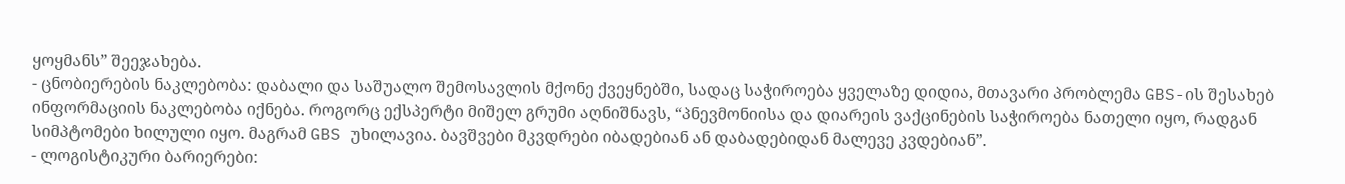ყოყმანს” შეეჯახება.
- ცნობიერების ნაკლებობა: დაბალი და საშუალო შემოსავლის მქონე ქვეყნებში, სადაც საჭიროება ყველაზე დიდია, მთავარი პრობლემა GBS-ის შესახებ ინფორმაციის ნაკლებობა იქნება. როგორც ექსპერტი მიშელ გრუმი აღნიშნავს, “პნევმონიისა და დიარეის ვაქცინების საჭიროება ნათელი იყო, რადგან სიმპტომები ხილული იყო. მაგრამ GBS უხილავია. ბავშვები მკვდრები იბადებიან ან დაბადებიდან მალევე კვდებიან”.
- ლოგისტიკური ბარიერები: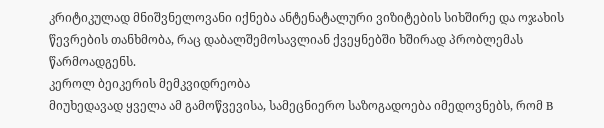კრიტიკულად მნიშვნელოვანი იქნება ანტენატალური ვიზიტების სიხშირე და ოჯახის წევრების თანხმობა, რაც დაბალშემოსავლიან ქვეყნებში ხშირად პრობლემას წარმოადგენს.
კეროლ ბეიკერის მემკვიდრეობა
მიუხედავად ყველა ამ გამოწვევისა, სამეცნიერო საზოგადოება იმედოვნებს, რომ B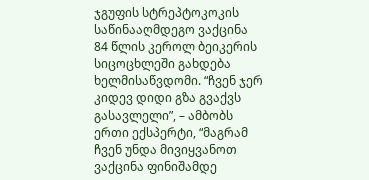ჯგუფის სტრეპტოკოკის საწინააღმდეგო ვაქცინა 84 წლის კეროლ ბეიკერის სიცოცხლეში გახდება ხელმისაწვდომი. “ჩვენ ჯერ კიდევ დიდი გზა გვაქვს გასავლელი”, – ამბობს ერთი ექსპერტი, “მაგრამ ჩვენ უნდა მივიყვანოთ ვაქცინა ფინიშამდე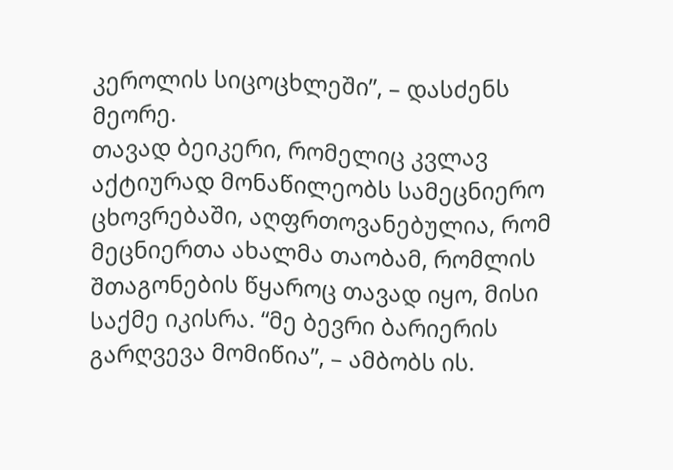კეროლის სიცოცხლეში”, – დასძენს მეორე.
თავად ბეიკერი, რომელიც კვლავ აქტიურად მონაწილეობს სამეცნიერო ცხოვრებაში, აღფრთოვანებულია, რომ მეცნიერთა ახალმა თაობამ, რომლის შთაგონების წყაროც თავად იყო, მისი საქმე იკისრა. “მე ბევრი ბარიერის გარღვევა მომიწია”, – ამბობს ის.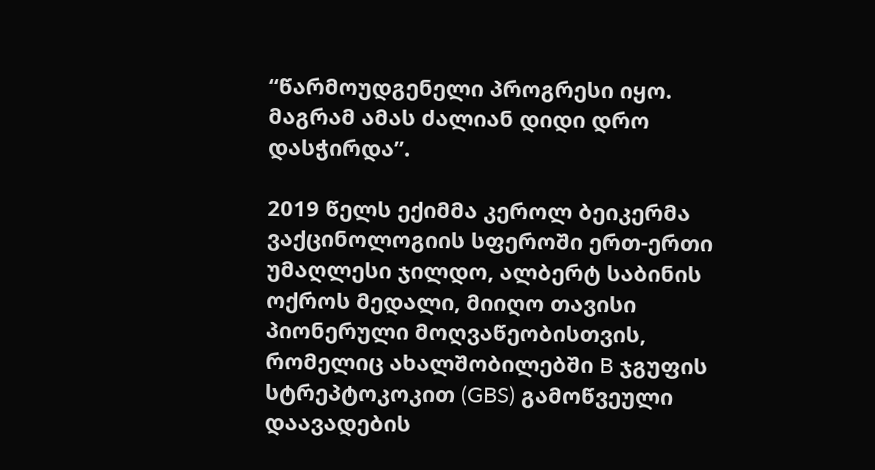“წარმოუდგენელი პროგრესი იყო. მაგრამ ამას ძალიან დიდი დრო დასჭირდა”.

2019 წელს ექიმმა კეროლ ბეიკერმა ვაქცინოლოგიის სფეროში ერთ-ერთი უმაღლესი ჯილდო, ალბერტ საბინის ოქროს მედალი, მიიღო თავისი პიონერული მოღვაწეობისთვის, რომელიც ახალშობილებში B ჯგუფის სტრეპტოკოკით (GBS) გამოწვეული დაავადების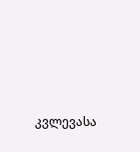კვლევასა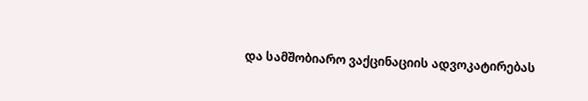და სამშობიარო ვაქცინაციის ადვოკატირებას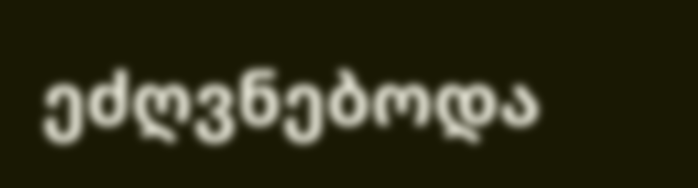ეძღვნებოდა